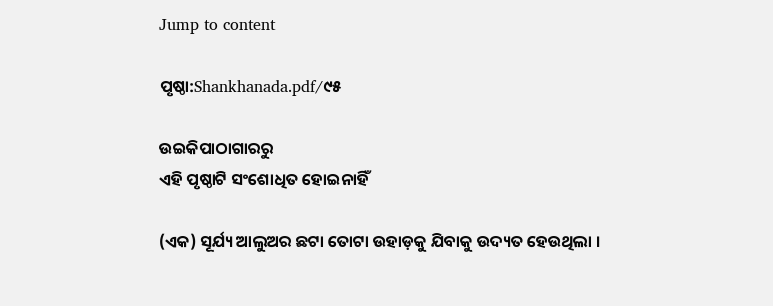Jump to content

ପୃଷ୍ଠା:Shankhanada.pdf/୯୫

ଉଇକିପାଠାଗାର‌ରୁ
ଏହି ପୃଷ୍ଠାଟି ସଂଶୋଧିତ ହୋଇନାହିଁ

(ଏକ) ସୂର୍ଯ୍ୟ ଆଲୁଅର ଛଟା ତୋଟା ଉହାଡ଼କୁ ଯିବାକୁ ଉଦ୍ୟତ ହେଉଥିଲା ।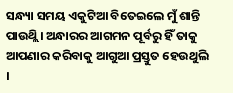ସନ୍ଧ୍ୟା ସମୟ ଏକୁଟିଆ ବିତେଇଲେ ମୁଁ ଶାନ୍ତି ପାଉଥ୍ଲି । ଅନ୍ଧାରର ଆଗମନ ପୂର୍ବରୁ ହିଁ ତାକୁ ଆପଣାର କରିବାକୁ ଆଗୁଆ ପ୍ରସ୍ତୁତ ହେଉଥୁଲି ।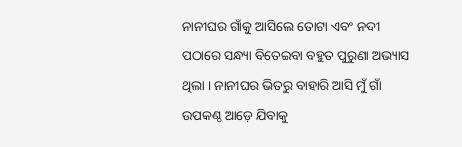ନାନୀଘର ଗାଁକୁ ଆସିଲେ ତୋଟା ଏବଂ ନଦୀ ପଠାରେ ସନ୍ଧ୍ୟା ବିତେଇବା ବହୁତ ପୁରୁଣା ଅଭ୍ୟାସ ଥିଲା । ନାନୀଘର ଭିତରୁ ବାହାରି ଆସି ମୁଁ ଗାଁ ଉପକଣ୍ଠ ଆଡ଼େ ଯିବାକୁ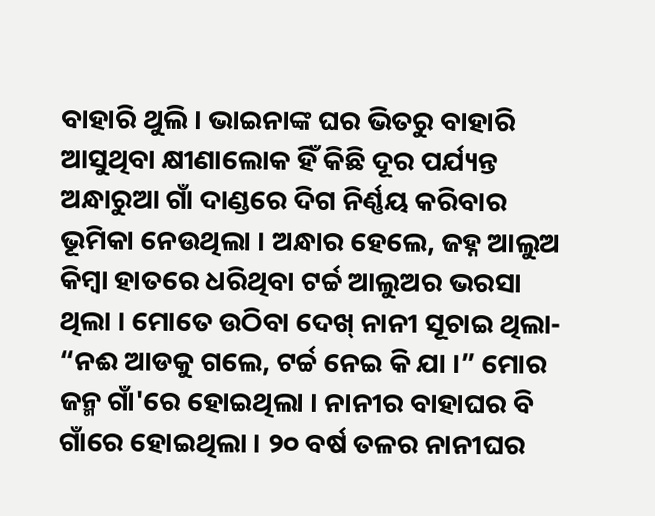ବାହାରି ଥୁଲି । ଭାଇନାଙ୍କ ଘର ଭିତରୁ ବାହାରି ଆସୁଥିବା କ୍ଷୀଣାଲୋକ ହିଁ କିଛି ଦୂର ପର୍ଯ୍ୟନ୍ତ ଅନ୍ଧାରୁଆ ଗାଁ ଦାଣ୍ଡରେ ଦିଗ ନିର୍ଣ୍ଣୟ କରିବାର ଭୂମିକା ନେଉଥିଲା । ଅନ୍ଧାର ହେଲେ, ଜହ୍ନ ଆଲୁଅ କିମ୍ବା ହାତରେ ଧରିଥିବା ଟର୍ଚ୍ଚ ଆଲୁଅର ଭରସା ଥିଲା । ମୋତେ ଉଠିବା ଦେଖ୍ ନାନୀ ସୂଚାଇ ଥିଲା- “ନଈ ଆଡକୁ ଗଲେ, ଟର୍ଚ୍ଚ ନେଇ କି ଯା ।” ମୋର ଜନ୍ମ ଗାଁ'ରେ ହୋଇଥିଲା । ନାନୀର ବାହାଘର ବି ଗାଁରେ ହୋଇଥିଲା । ୨୦ ବର୍ଷ ତଳର ନାନୀଘର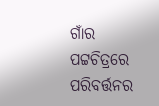ଗାଁର ପଟ୍ଟଚିତ୍ରରେ ପରିବର୍ତ୍ତନର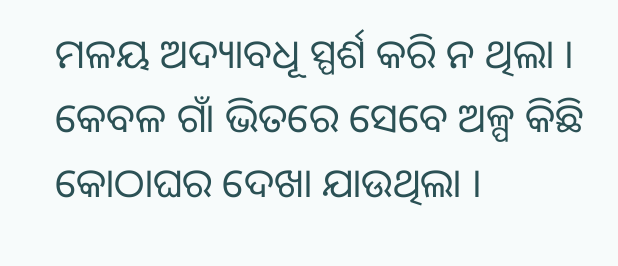ମଳୟ ଅଦ୍ୟାବଧୂ ସ୍ପର୍ଶ କରି ନ ଥିଲା । କେବଳ ଗାଁ ଭିତରେ ସେବେ ଅଳ୍ପ କିଛି କୋଠାଘର ଦେଖା ଯାଉଥିଲା ।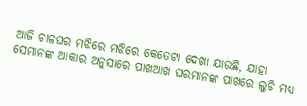ଆଜି ଚାଳଘର ମଝିରେ ମଝିରେ କେତେଟା ଦେଖା ଯାଉଛି, ଯାହା ସେମାନଙ୍କ ଆକାର ଅନୁସାରେ ପାଖଆଖ ଘରମାନଙ୍କ ପାଖରେ ଲୁଚି ମଧ୍ଯ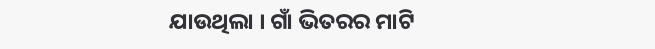ଯାଉଥିଲା । ଗାଁ ଭିତରର ମାଟି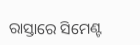ରାସ୍ତାରେ ସିମେଣ୍ଟ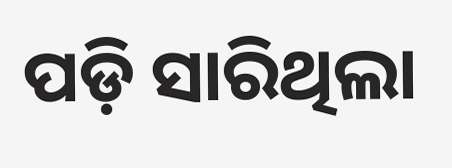ପଡ଼ି ସାରିଥିଲା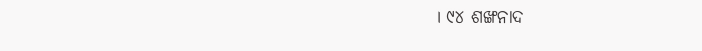। ୯୪ ଶଙ୍ଖନାଦ